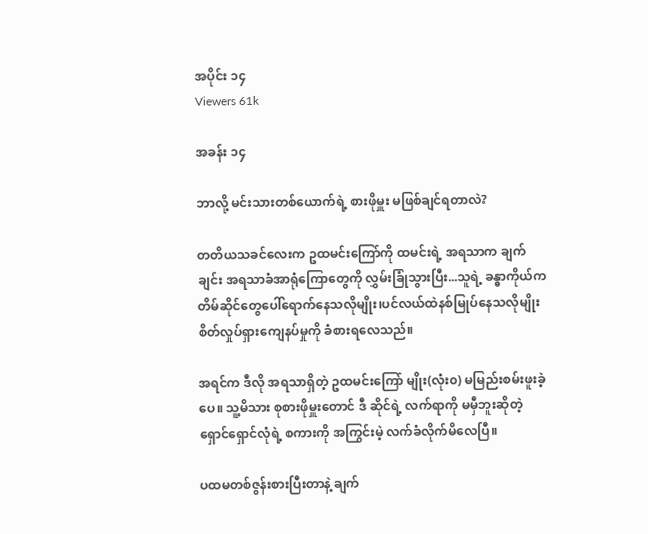အပိုင်း ၁၄
Viewers 61k

အခန်း ၁၄

ဘာလို့ မင်းသားတစ်ယောက်ရဲ့ စားဖိုမှူး မဖြစ်ချင်ရတာလဲ?

တတိယသခင်လေးက ဥထမင်းကြော်ကို ထမင်းရဲ့ အရသာက ချက်ချင်း အရသာခံအာရုံကြောတွေကို လွှမ်းခြုံသွားပြီး...သူရဲ့ ခန္ဓာကိုယ်က တိမ်ဆိုင်တွေပေါ်ရောက်နေသလိုမျိုး၊ပင်လယ်ထဲနစ်မြုပ်နေသလိုမျိုး စိတ်လှုပ်ရှားကျေနပ်မှုကို ခံစားရလေသည်။

အရင်က ဒီလို အရသာရှိတဲ့ ဥထမင်းကြော် မျိုး(လုံး၀) မမြည်းစမ်းဖူးခဲ့ပေ။ သူ့မိသား စုစားဖိုမှူးတောင် ဒီ ဆိုင်ရဲ့ လက်ရာကို မမှီဘူးဆိုတဲ့ ရှောင်ရှောင်လုံရဲ့ စကားကို အကြွင်းမဲ့ လက်ခံလိုက်မိလေပြီ။

ပထမတစ်ဇွန်းစားပြီးတာနဲ့ ချက်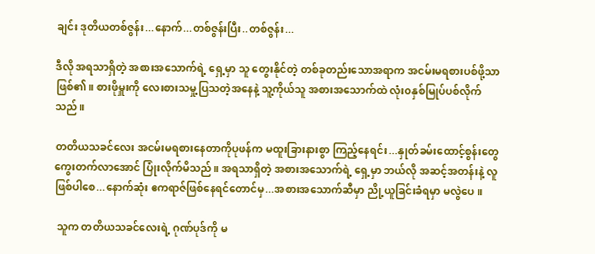ချင်း ဒုတိယတစ်ဇွန်း...နောက်...တစ်ဇွန်းပြီး..တစ်ဇွန်း...

ဒီလို အရသာရှိတဲ့ အစားအသောက်ရဲ့ ရှေ့မှာ သူ တွေးနိုင်တဲ့ တစ်ခုတည်းသောအရာက အငမ်းမရစားပစ်ဖို့သာဖြစ်၏။ စားဖိုမှူးကို လေးစားသမှု့ပြသတဲ့အနေနဲ့ သူ့ကိုယ်သူ အစားအသောက်ထဲ လုံး၀နှစ်မြုပ်ပစ်လိုက်သည်။

တတိယသခင်လေး အငမ်းမရစားနေတာကိုပုဖန်က မထူးခြားနားစွာ ကြည့်နေရင်း...နှုတ်ခမ်းထောင့်စွန်းတွေကွေးတက်လာအောင် ပြုံးလိုက်မိသည်။ အရသာရှိတဲ့ အစားအသောက်ရဲ့ ရှေ့မှာ ဘယ်လို အဆင့်အတန်းနဲ့ လူဖြစ်ပါစေ...နောက်ဆုံး ဧကရာဇ်ဖြစ်နေရင်တောင်မှ...အစားအသောက်ဆီမှာ ညို့ယူခြင်းခံရမှာ မလွဲပေ။

 သူက တတိယသခင်လေးရဲ့ ဂုဏ်ပုဒ်ကို မ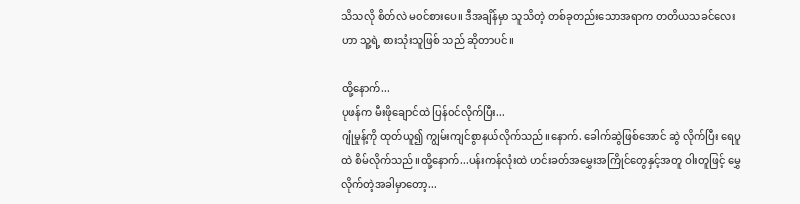သိသလို စိတ်လဲ မ၀င်စားပေ။ ဒီအချိန်မှာ သူသိတဲ့ တစ်ခုတည်းသောအရာက တတိယသခင်လေးဟာ သူ့ရဲ့ စားသုံးသူဖြစ် သည် ဆိုတာပင်။

ထို့နောက်...
ပုဖန်က မီးဖိုချောင်ထဲ ပြန်၀င်လိုက်ပြီး...
ဂျုံမှုန့်ကို ထုတ်ယူ၍ ကျွမ်းကျင်စွာနယ်လိုက်သည်။နောက်. ခေါက်ဆွဲဖြစ်အောင် ဆွဲ လိုက်ပြီး ရေပူထဲ စိမ်လိုက်သည်။ထို့နောက်...ပန်းကန်လုံးထဲ ဟင်းခတ်အမွှေးအကြိုင်တွေနှင့်အတူ ဝါးတူဖြင့် မွှေလိုက်တဲ့အခါမှာတော့...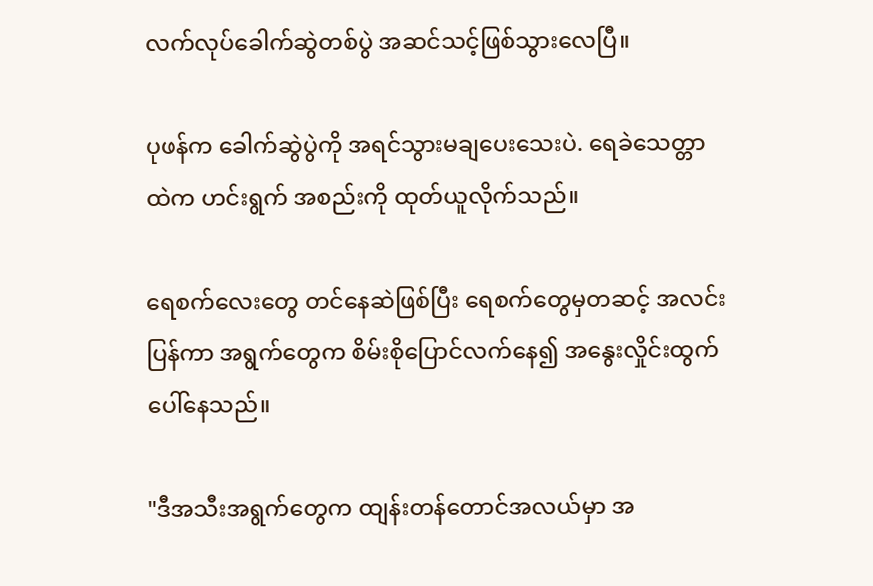လက်လုပ်ခေါက်ဆွဲတစ်ပွဲ အဆင်သင့်ဖြစ်သွားလေပြီ။

ပုဖန်က ခေါက်ဆွဲပွဲကို အရင်သွားမချပေးသေးပဲ. ရေခဲသေတ္တာထဲက ဟင်းရွက် အစည်းကို ထုတ်ယူလိုက်သည်။

ရေစက်လေးတွေ တင်နေဆဲဖြစ်ပြီး ရေစက်တွေမှတဆင့် အလင်းပြန်ကာ အရွက်တွေက စိမ်းစိုပြောင်လက်နေ၍ အနွေးလှိုင်းထွက်ပေါ်နေသည်။

"ဒီအသီးအရွက်တွေက ထျန်းတန်တောင်အလယ်မှာ အ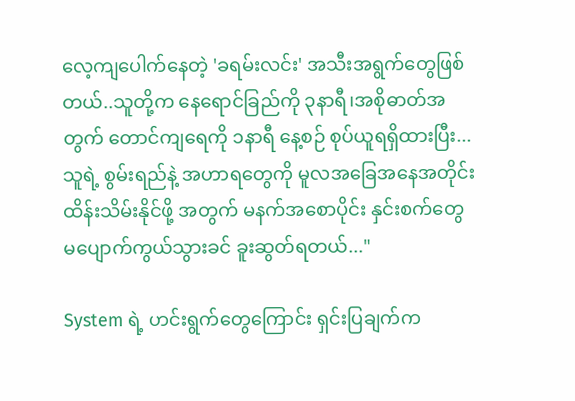လေ့ကျပေါက်နေတဲ့ 'ခရမ်းလင်း' အသီးအရွက်တွေဖြစ်တယ်..သူတို့က နေရောင်ခြည်ကို ၃နာရီ၊အစိုဓာတ်အတွက် တောင်ကျရေကို ၁နာရီ နေ့စဉ် စုပ်ယူရရှိထားပြီး...သူရဲ့ စွမ်းရည်နဲ့ အဟာရတွေကို မူလအခြေအနေအတိုင်း ထိန်းသိမ်းနိုင်ဖို့ အတွက် မနက်အစောပိုင်း နှင်းစက်တွေ မပျောက်ကွယ်သွားခင် ခူးဆွတ်ရတယ်..."

System ရဲ့ ဟင်းရွက်တွေကြောင်း ရှင်းပြချက်က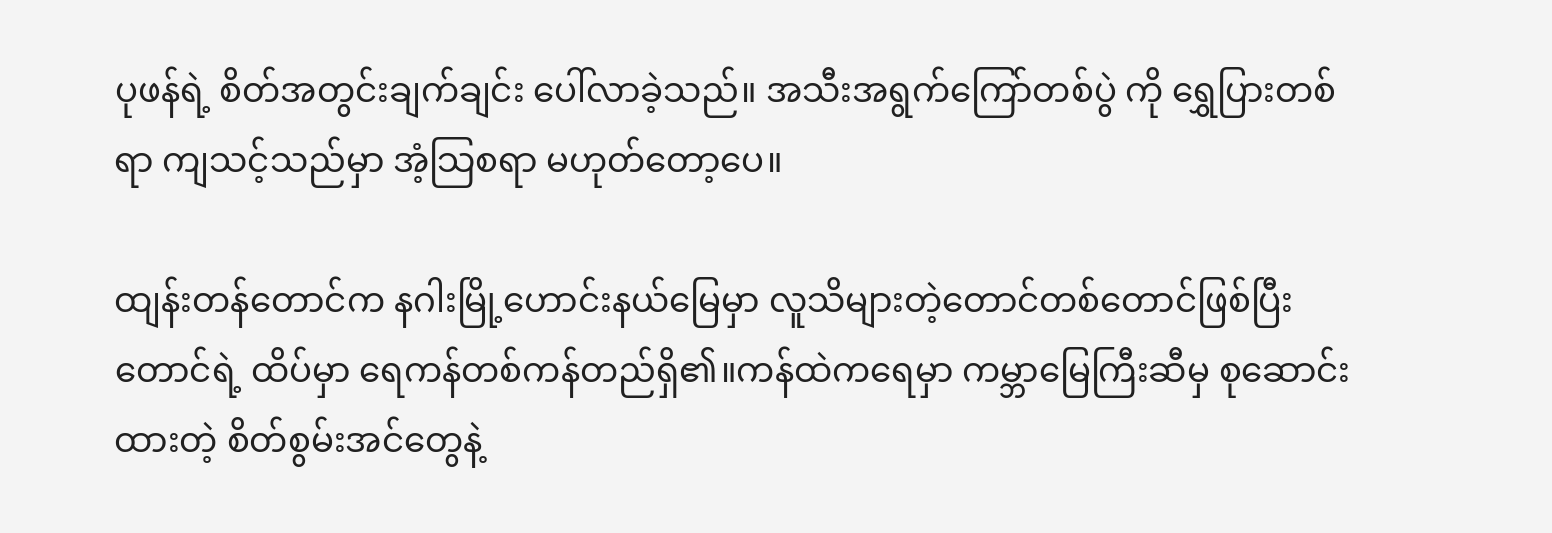ပုဖန်ရဲ့ စိတ်အတွင်းချက်ချင်း ပေါ်လာခဲ့သည်။ အသီးအရွက်ကြော်တစ်ပွဲ ကို ရွှေပြားတစ်ရာ ကျသင့်သည်မှာ အံ့သြစရာ မဟုတ်တော့ပေ။

ထျန်းတန်တောင်က နဂါးမြို့ဟောင်းနယ်မြေမှာ လူသိများတဲ့တောင်တစ်တောင်ဖြစ်ပြီး တောင်ရဲ့ ထိပ်မှာ ရေကန်တစ်ကန်တည်ရှိ၏။ကန်ထဲကရေမှာ ကမ္ဘာမြေကြီးဆီမှ စုဆောင်းထားတဲ့ စိတ်စွမ်းအင်တွေနဲ့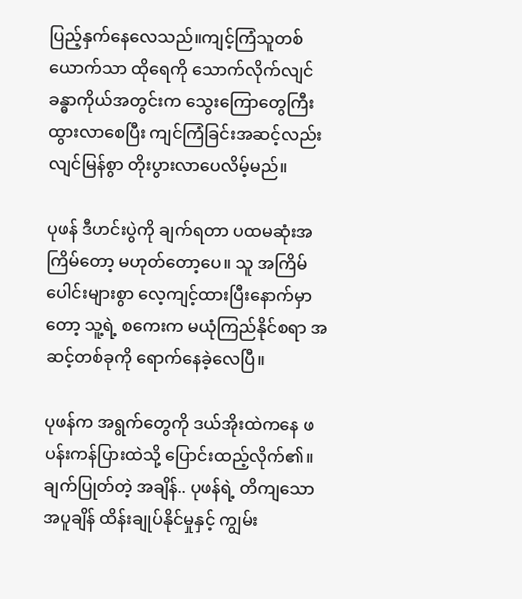ပြည့်နှက်နေလေသည်။ကျင့်ကြံသူတစ်ယောက်သာ ထိုရေကို သောက်လိုက်လျင် ခန္ဓာကိုယ်အတွင်းက သွေးကြောတွေကြီးထွားလာစေပြီး ကျင်ကြံခြင်းအဆင့်လည်း လျင်မြန်စွာ တိုးပွားလာပေလိမ့်မည်။

ပုဖန် ဒီဟင်းပွဲကို ချက်ရတာ ပထမဆုံးအကြိမ်တော့ မဟုတ်တော့ပေ။ သူ အကြိမ်ပေါင်းများစွာ လေ့ကျင့်ထားပြီးနောက်မှာတော့ သူ့ရဲ့ စကေးက မယုံကြည်နိုင်စရာ အဆင့်တစ်ခုကို ရောက်နေခဲ့လေပြီ။

ပုဖန်က အရွက်တွေကို ဒယ်အိုးထဲကနေ ဖ ပန်းကန်ပြားထဲသို့ ပြောင်းထည့်လိုက်၏။
ချက်ပြုတ်တဲ့ အချိန်.. ပုဖန်ရဲ့ တိကျသော အပူချိန် ထိန်းချုပ်နိုင်မှုနှင့် ကျွမ်း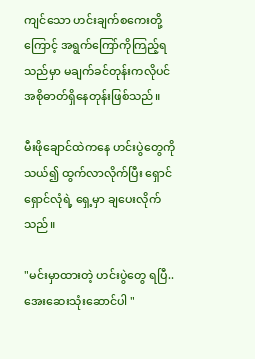ကျင်သော ဟင်းချက်စကေးတို့ကြောင့် အရွက်ကြော်ကိုကြည့်ရသည်မှာ မချက်ခင်တုန်းကလိုပင် အစိုဓာတ်ရှိနေတုန်းဖြစ်သည်။

မီးဖိုချောင်ထဲကနေ ဟင်းပွဲတွေကို သယ်၍ ထွက်လာလိုက်ပြီး ရှောင်ရှောင်လုံရဲ့ ရှေ့မှာ ချပေးလိုက်သည်။

"မင်းမှာထားတဲ့ ဟင်းပွဲတွေ ရပြီ..အေးဆေးသုံးဆောင်ပါ "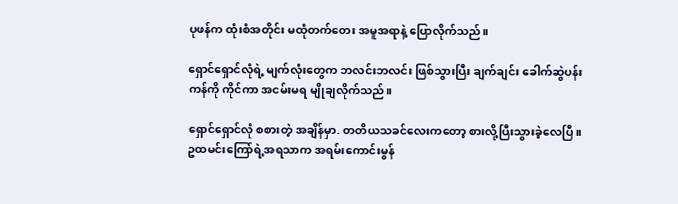ပုဖန်က ထုံးစံအတိုင်း မထုံတက်တေး အမူအရာနဲ့ ပြောလိုက်သည်။

ရှောင်ရှောင်လုံရဲ့ မျက်လုံးတွေက ဘလင်းဘလင်း ဖြစ်သွားပြီး ချက်ချင်း ခေါက်ဆွဲပန်းကန်ကို ကိုင်ကာ အငမ်းမရ မျိုချလိုက်သည်။

ရှောင်ရှောင်လုံ စစားတဲ့ အချိန်မှာ. တတိယသခင်လေးကတော့ စားလို့ပြီးသွားခဲ့လေပြီ။ဥထမင်းကြော်ရဲ့အရသာက အရမ်းကောင်းမွန်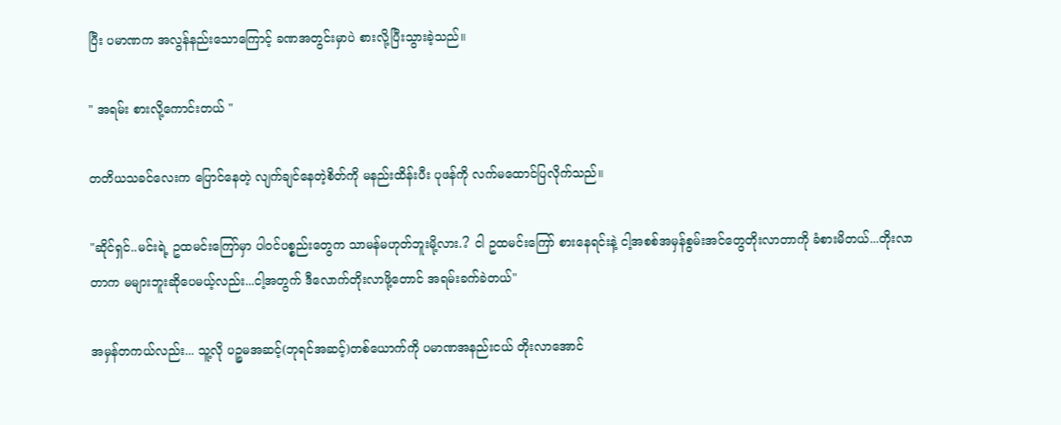ပြီး ပမာဏက အလွန်နည်းသောကြောင့် ခဏအတွင်းမှာပဲ စားလို့ပြီးသွားခဲ့သည်။

" အရမ်း စားလို့ကောင်းတယ် "

တတိယသခင်လေးက ပြောင်နေတဲ့ လျက်ချင်နေတဲ့စိတ်ကို မနည်းထိန်းပီး ပုဖန်ကို လက်မထောင်ပြလိုက်သည်။

"ဆိုင်ရှင်..မင်းရဲ့ ဥထမင်းကြော်မှာ ပါ၀င်ပစ္စည်းတွေက သာမန်မဟုတ်ဘူးမို့လား.? ငါ ဥထမင်းကြော် စားနေရင်းနဲ့ ငါ့အစစ်အမှန်စွမ်းအင်တွေတိုးလာတာကို ခံစားမိတယ်...တိုးလာတာက မများဘူးဆိုပေမယ့်လည်း...ငါ့အတွက် ဒီလောက်တိုးလာဖို့တောင် အရမ်းခက်ခဲတယ်"

အမှန်တကယ်လည်း... သူ့လို ပဉ္စမအဆင့်(ဘုရင်အဆင့်)တစ်ယောက်ကို ပမာဏအနည်းငယ် တိုးလာအောင်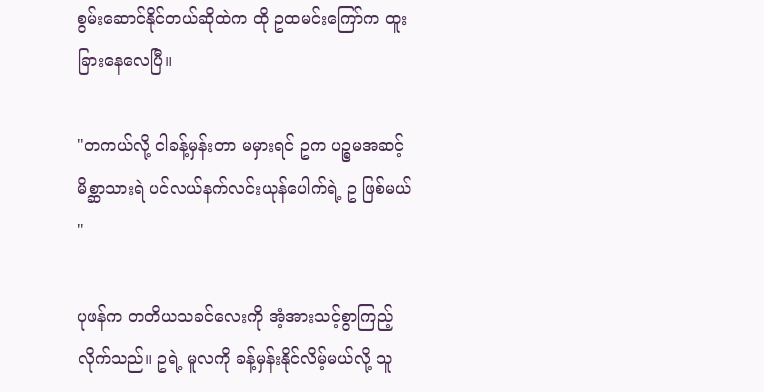စွမ်းဆောင်နိုင်တယ်ဆိုထဲက ထို ဥထမင်းကြော်က ထူးခြားနေလေပြီ။

"တကယ်လို့ ငါခန့်မှန်းတာ မမှားရင် ဥက ပဉ္စမအဆင့် မိစ္ဆာသားရဲ ပင်လယ်နက်လင်းယုန်ပေါက်ရဲ့ ဥ ဖြစ်မယ် "

ပုဖန်က တတိယသခင်လေးကို အံ့အားသင့်စွာကြည့်လိုက်သည်။ ဥရဲ့ မူလကို ခန့်မှန်းနိုင်လိမ့်မယ်လို့ သူ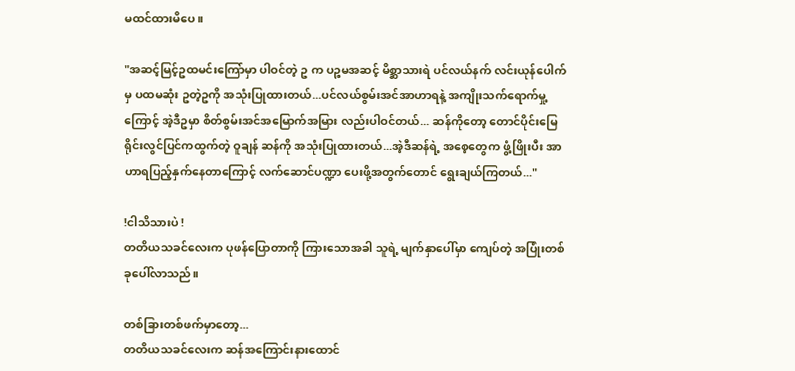မထင်ထားမိပေ။

"အဆင့်မြင့်ဥထမင်းကြော်မှာ ပါဝင်တဲ့ ဥ က ပဉ္စမအဆင့် မိစ္ဆာသားရဲ ပင်လယ်နက် လင်းယုန်ပေါက်မှ ပထမဆုံး ဥတဲ့ဥကို အသုံးပြုထားတယ်...ပင်လယ်စွမ်းအင်အာဟာရနဲ့ အကျိုးသက်ရောက်မှု့ကြောင့် အဲ့ဒီဥမှာ စိတ်စွမ်းအင်အမြောက်အမြား လည်းပါဝင်တယ်... ဆန်ကိုတော့ တောင်ပိုင်းမြေရိုင်းလွင်ပြင်ကထွက်တဲ့ ဝူချန် ဆန်ကို အသုံးပြုထားတယ်...အဲ့ဒီဆန်ရဲ့ အစေ့တွေက ဖွံ့ဖြိုးပီး အာဟာရပြည့်နှက်နေတာကြောင့် လက်ဆောင်ပဏ္ဍာ ပေးဖို့အတွက်တောင် ရွေးချယ်ကြတယ်..."

!ငါသိသားပဲ !
တတိယသခင်လေးက ပုဖန်ပြောတာကို ကြားသောအခါ သူရဲ့ မျက်နှာပေါ်မှာ ကျေပ်တဲ့ အပြုံးတစ်ခုပေါ်လာသည်။

တစ်ခြားတစ်ဖက်မှာတော့...
တတိယသခင်လေးက ဆန်အကြောင်းနားထောင်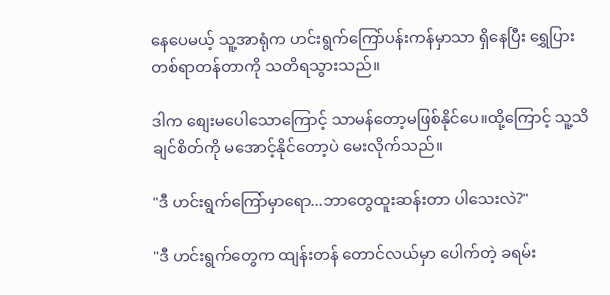နေပေမယ့် သူ့အာရုံက ဟင်းရွက်ကြော်ပန်းကန်မှာသာ ရှိနေပြီး ရွှေပြားတစ်ရာတန်တာကို သတိရသွားသည်။

ဒါက စျေးမပေါသောကြောင့် သာမန်တော့မဖြစ်နိုင်ပေ။ထို့ကြောင့် သူ့သိချင်စိတ်ကို မအောင့်နိုင်တော့ပဲ မေးလိုက်သည်။

"ဒီ ဟင်းရွက်ကြော်မှာရော...ဘာတွေထူးဆန်းတာ ပါသေးလဲ?"

"ဒီ ဟင်းရွက်တွေက ထျန်းတန် တောင်လယ်မှာ ပေါက်တဲ့ ခရမ်း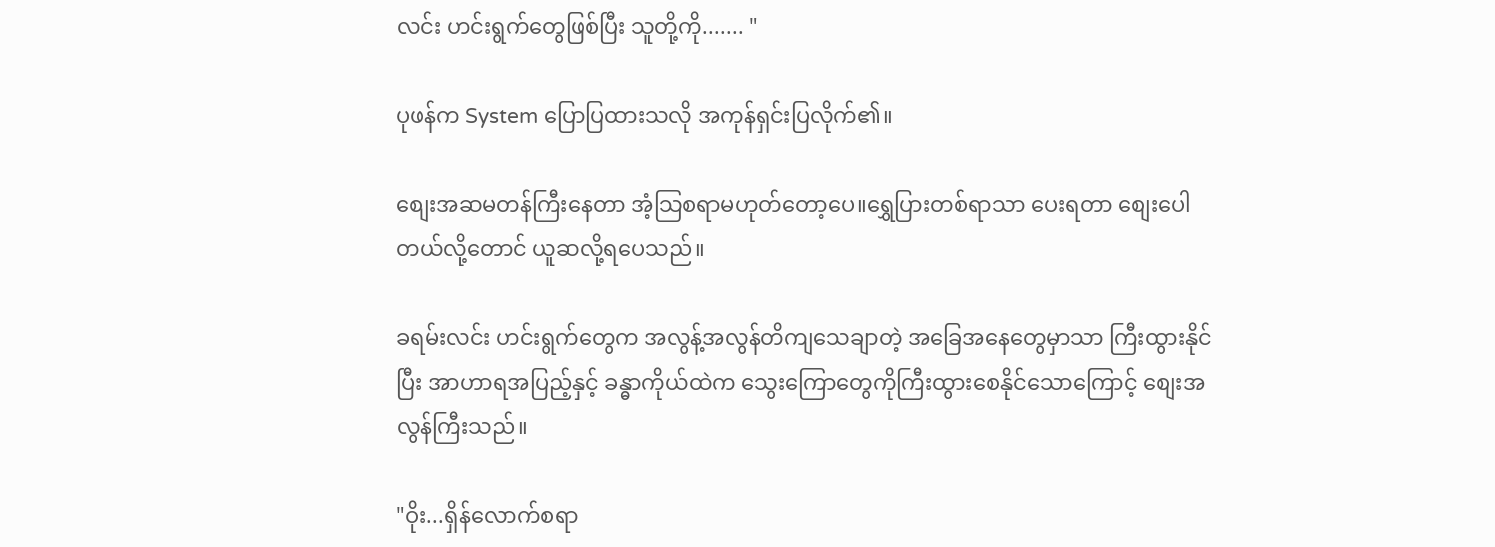လင်း ဟင်းရွက်တွေဖြစ်ပြီး သူတို့ကို....... "

ပုဖန်က System ပြောပြထားသလို အကုန်ရှင်းပြလိုက်၏။

စျေးအဆမတန်ကြီးနေတာ အံ့သြစရာမဟုတ်တော့ပေ။ရွှေပြားတစ်ရာသာ ပေးရတာ စျေးပေါတယ်လို့တောင် ယူဆလို့ရပေသည်။

ခရမ်းလင်း ဟင်းရွက်တွေက အလွန့်အလွန်တိကျသေချာတဲ့ အခြေအနေတွေမှာသာ ကြီးထွားနိုင်ပြီး အာဟာရအပြည့်နှင့် ခန္ဓာကိုယ်ထဲက သွေးကြောတွေကိုကြီးထွားစေနိုင်သောကြောင့် စျေးအလွန်ကြီးသည်။

"ဝိုး...ရှိန်လောက်စရာ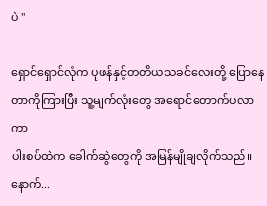ပဲ "

ရှောင်ရှောင်လုံက ပုဖန်နှင့်တတိယသခင်လေးတို့ ပြောနေတာကိုကြားပြီး သူ့မျက်လုံးတွေ အရောင်တောက်ပလာကာ
ပါးစပ်ထဲက ခေါက်ဆွဲတွေကို အမြန်မျိုချလိုက်သည်။နောက်...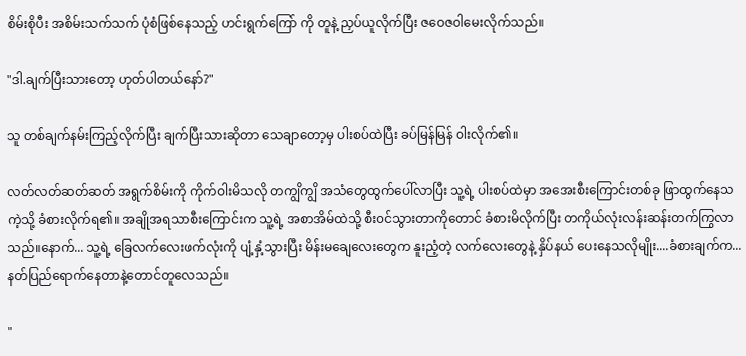စိမ်းစိုပီး အစိမ်းသက်သက် ပုံစံဖြစ်နေသည့် ဟင်းရွက်ကြော် ကို တူနဲ့ ညှပ်ယူလိုက်ပြီး ဇဝေဇဝါမေးလိုက်သည်။

"ဒါ.ချက်ပြီးသားတော့ ဟုတ်ပါတယ်နော်?"

သူ တစ်ချက်နမ်းကြည့်လိုက်ပြီး ချက်ပြီးသားဆိုတာ သေချာတော့မှ ပါးစပ်ထဲပြီး ခပ်မြန်မြန် ဝါးလိုက်၏။

လတ်လတ်ဆတ်ဆတ် အရွက်စိမ်းကို ကိုက်ဝါးမိသလို တကျွိကျွိ အသံတွေထွက်ပေါ်လာပြီး သူ့ရဲ့ ပါးစပ်ထဲမှာ အအေးစီးကြောင်းတစ်ခု ဖြာထွက်နေသကဲ့သို့ ခံစားလိုက်ရ၏။ အချိုအရသာစီးကြောင်းက သူ့ရဲ့ အစာအိမ်ထဲသို့ စီး၀င်သွားတာကိုတောင် ခံစားမိလိုက်ပြီး တကိုယ်လုံးလန်းဆန်းတက်ကြွလာသည်။နောက်... သူ့ရဲ့ ခြေလက်လေးဖက်လုံးကို ပျံ့နှံ့သွားပြီး မိန်းမချေလေးတွေက နူးညံ့တဲ့ လက်လေးတွေနဲ့ နှိပ်နယ် ပေးနေသလိုမျိုး....ခံစားချက်က... နတ်ပြည်ရောက်နေတာနဲ့တောင်တူလေသည်။

"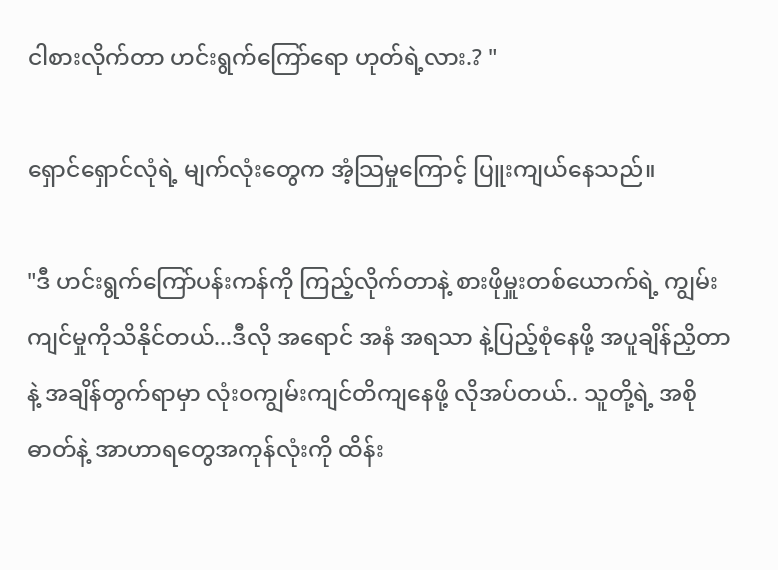ငါစားလိုက်တာ ဟင်းရွက်ကြော်ရော ဟုတ်ရဲ့လား.? "

ရှောင်ရှောင်လုံရဲ့ မျက်လုံးတွေက အံ့သြမှုကြောင့် ပြူးကျယ်နေသည်။

"ဒီ ဟင်းရွက်ကြော်ပန်းကန်ကို ကြည့်လိုက်တာနဲ့ စားဖိုမှူးတစ်ယောက်ရဲ့ ကျွမ်းကျင်မှုကိုသိနိုင်တယ်...ဒီလို အရောင် အနံ အရသာ နဲ့ပြည့်စုံနေဖို့ အပူချိန်ညှိတာနဲ့ အချိန်တွက်ရာမှာ လုံး၀ကျွမ်းကျင်တိကျနေဖို့ လိုအပ်တယ်.. သူတို့ရဲ့ အစိုဓာတ်နဲ့ အာဟာရတွေအကုန်လုံးကို ထိန်း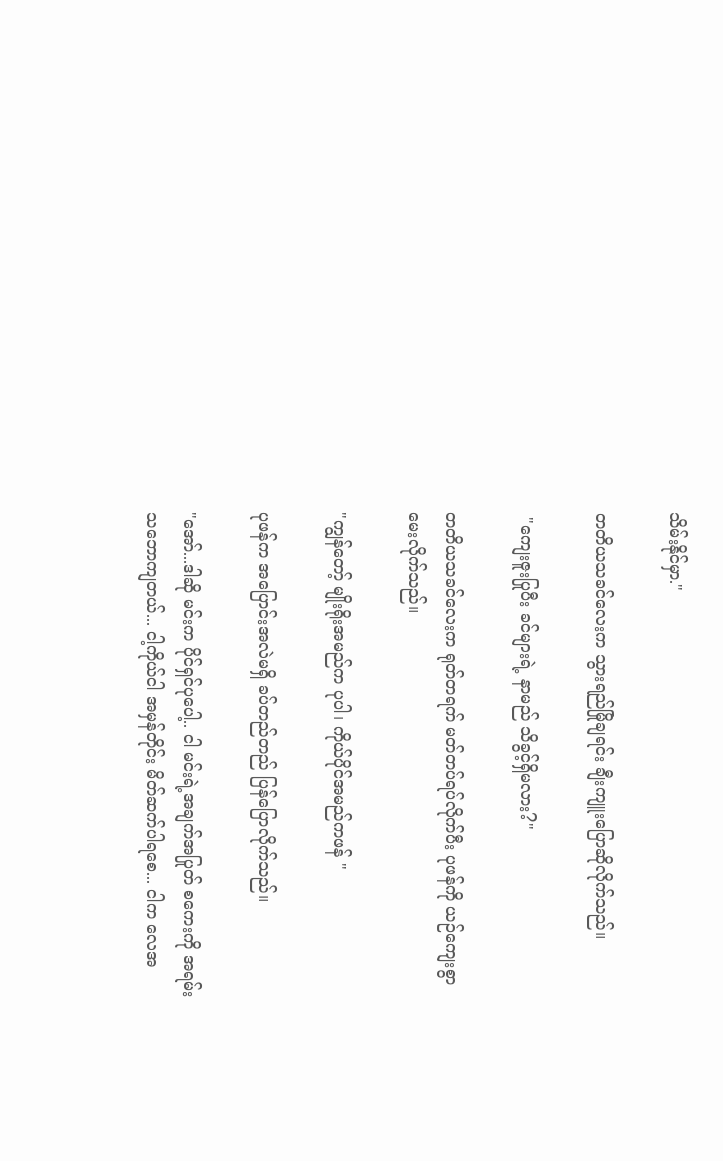သိမ်းနိုင်မှာ."

တတိယသခင်လေးက သွားရည်မြိုချရင်း ချီးကျူးပြောဆိုလိုက်သည်။

 "ကျေးဇူးပြုပီး ခင်များရဲ့ နာမည် သိခွင့်ရှိမလား?"

တတိယသခင်လေးက ရုတ်တရက် မတ်တပ်ရပ်လိုက်ပီး ပုဖန်ကို ယဉ်ကျေးစွာ မေးလိုက်သည်။

"ကျွန်တော့် မျိုးရိုးအမည်က ပုပါ၊ ကိုယ်ပိုင်အမည်ကဖန် "

ပုဖန်က အပြောင်းအလဲမရှိ ခပ်တည်တည် ပြန်ပြောလိုက်သည်။

"အော်...ဒါဆို မင်းက ပိုင်ရှင်ပုပေါ့.. ငါ မင်းရဲ့အချက်အပြုတ် စကေးကို အရမ်းသဘောကျတယ်... ငါ့ကိုယ်ငါ အမှန်တိုင်း မိတ်ဆက်ပါရစေ... ငါက လေအ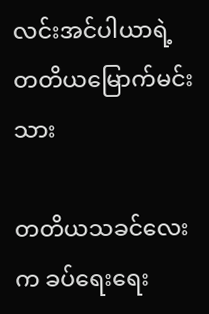လင်းအင်ပါယာရဲ့ တတိယမြောက်မင်းသား

တတိယသခင်လေးက ခပ်ရေးရေး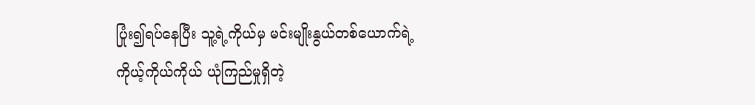ပြုံး၍ရပ်နေပြီး သူ့ရဲ့ကိုယ်မှ မင်းမျိုးနွယ်တစ်ယောက်ရဲ့ကိုယ့်ကိုယ်ကိုယ် ယုံကြည်မှုရှိတဲ့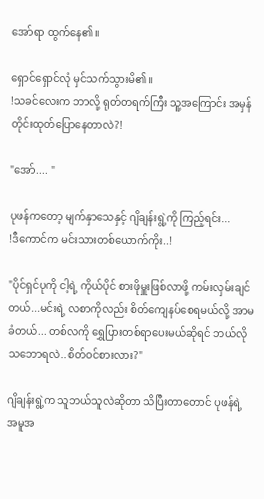အော်ရာ ထွက်နေ၏။

ရှောင်ရှောင်လုံ မှင်သက်သွားမိ၏။
!သခင်လေးက ဘာလို့ ရုတ်တရက်ကြီး သူ့အကြောင်း အမှန်တိုင်းထုတ်ပြောနေတာလဲ?!

"အော်.... "

ပုဖန်ကတော့ မျက်နှာသေနှင့် ဂျိချန်းရွဲ့ကို ကြည့်ရင်း...
!ဒီကောင်က မင်းသားတစ်ယောက်ကိုး..!

"ပိုင်ရှင်ပုကို ငါ့ရဲ့ ကိုယ်ပိုင် စားဖိုမှူးဖြစ်လာဖို့ ကမ်းလှမ်းချင်တယ်...မင်းရဲ့ လစာကိုလည်း စိတ်ကျေနပ်စေရမယ်လို့ အာမခံတယ်... တစ်လကို ရွှေပြားတစ်ရာပေးမယ်ဆိုရင် ဘယ်လိုသဘောရလဲ..စိတ်ဝင်စားလား?"

ဂျိချန်းရွဲ့က သူဘယ်သူလဲဆိုတာ သိပြီးတာတောင် ပုဖန်ရဲ့ အမူအ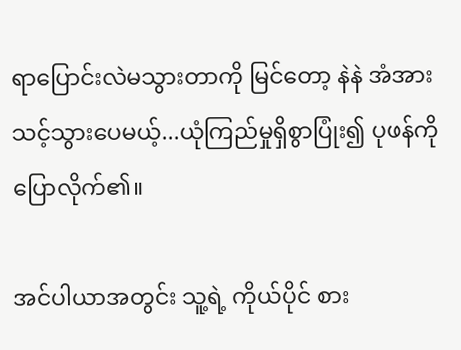ရာပြောင်းလဲမသွားတာကို မြင်တော့ နဲနဲ အံအားသင့်သွားပေမယ့်...ယုံကြည်မှုရှိစွာပြုံး၍ ပုဖန်ကို ပြောလိုက်၏။

အင်ပါယာအတွင်း သူ့ရဲ့ ကိုယ်ပိုင် စား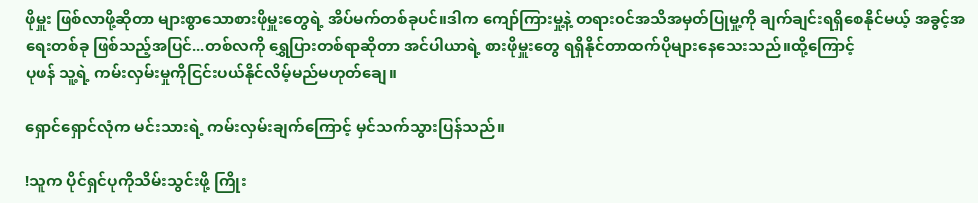ဖိုမှူး ဖြစ်လာဖို့ဆိုတာ များစွာသောစားဖိုမှူးတွေရဲ့ အိပ်မက်တစ်ခုပင်။ဒါက ကျော်ကြားမှု့နဲ့ တရား၀င်အသိအမှတ်ပြုမှု့ကို ချက်ချင်းရရှိစေနိုင်မယ့် အခွင့်အရေးတစ်ခု ဖြစ်သည့်အပြင်...တစ်လကို ရွှေပြားတစ်ရာဆိုတာ အင်ပါယာရဲ့ စားဖိုမှူးတွေ ရရှိနိုင်တာထက်ပိုများနေသေးသည်။ထို့ကြောင့်
ပုဖန် သူ့ရဲ့ ကမ်းလှမ်းမှုကိုငြင်းပယ်နိုင်လိမ့်မည်မဟုတ်ချေ။

ရှောင်ရှောင်လုံက မင်းသားရဲ့ ကမ်းလှမ်းချက်ကြောင့် မှင်သက်သွားပြန်သည်။

!သူက ပိုင်ရှင်ပုကိုသိမ်းသွင်းဖို့ ကြိုး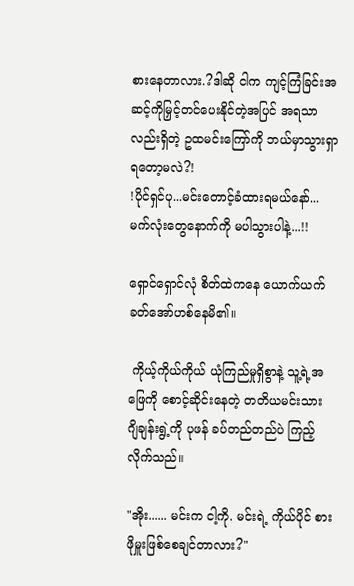စားနေတာလား.?ဒါဆို ငါက ကျင့်ကြံခြင်းအဆင့်ကိုမြှင့်တင်ပေးနိုင်တဲ့အပြင် အရသာလည်းရှိတဲ့ ဥထမင်းကြော်ကို ဘယ်မှာသွားရှာရတော့မလဲ?!
!ပိုင်ရှင်ပု...မင်းတောင့်ခံထားရမယ်နော်...မက်လုံးတွေနောက်ကို မပါသွားပါနဲ့...!!

ရှောင်ရှောင်လုံ စိတ်ထဲကနေ ယောက်ယက်ခတ်အော်ဟစ်နေမိ၏။

 ကိုယ့်ကိုယ်ကိုယ် ယုံကြည်မှုရှိစွာနဲ့ သူ့ရဲ့အဖြေကို စောင့်ဆိုင်းနေတဲ့ တတိယမင်းသား ဂျိချန်းရွဲ့ကို ပုဖန် ခပ်တည်တည်ပဲ ကြည့်လိုက်သည်။

"အိုး...... မင်းက ငါ့ကို. မင်းရဲ့ ကိုယ်ပိုင် စားဖိုမှူးဖြစ်စေချင်တာလား?"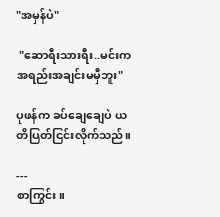"အမှန်ပဲ"

 "ဆောရီးသားရီး..မင်းက အရည်းအချင်းမမှီဘူး"

ပုဖန်က ခပ်ချေချေပဲ ယတိပြတ်ငြင်းလိုက်သည်။

---
စာကြွင်း။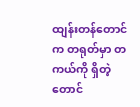ထျန်းတန်တောင်က တရုတ်မှာ တကယ်ကို ရှိတဲ့ တောင်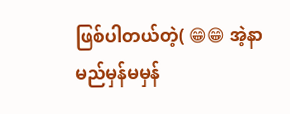ဖြစ်ပါတယ်တဲ့( 😁😁 အဲ့နာမည်မှန်မမှန်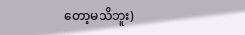တော့မသိဘူး)